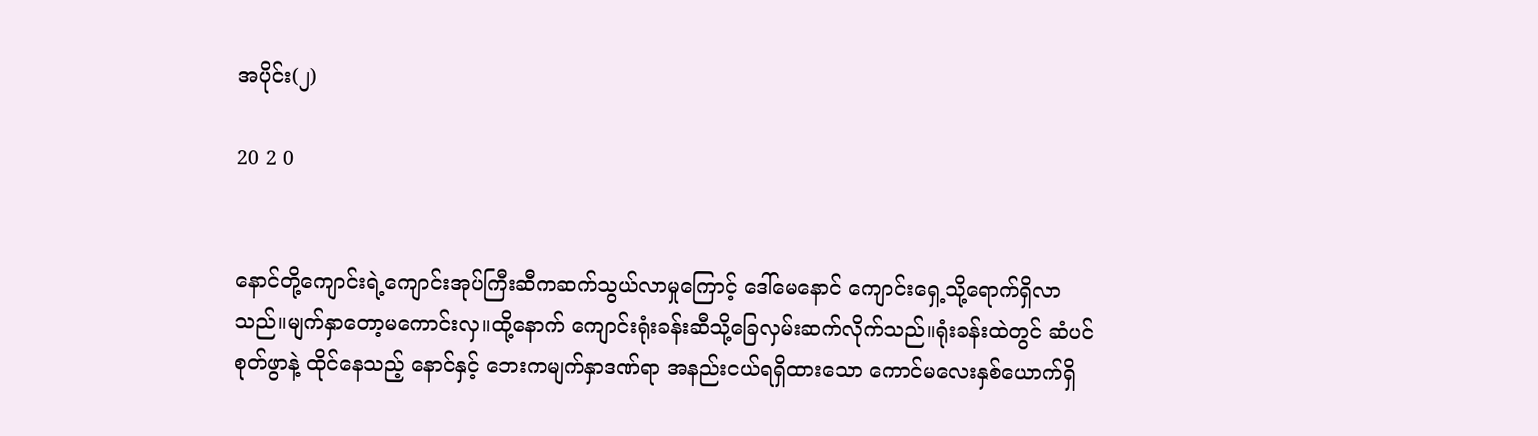အပိုင်း(၂)

20 2 0


နောင်တို့ကျောင်းရဲ့ကျောင်းအုပ်ကြီးဆီကဆက်သွယ်လာမှုကြောင့် ဒေါ်မေနောင် ကျောင်းရှေ့သို့ရောက်ရှိလာသည်။မျက်နှာတော့မကောင်းလှ။ထို့နောက် ကျောင်းရုံးခန်းဆီသို့ခြေလှမ်းဆက်လိုက်သည်။ရုံးခန်းထဲတွင် ဆံပင်စုတ်ဖွာနဲ့ ထိုင်နေသည့် နောင်နှင့် ဘေးကမျက်နှာဒဏ်ရာ အနည်းငယ်ရရှိထားသော ကောင်မလေးနှစ်ယောက်ရှိ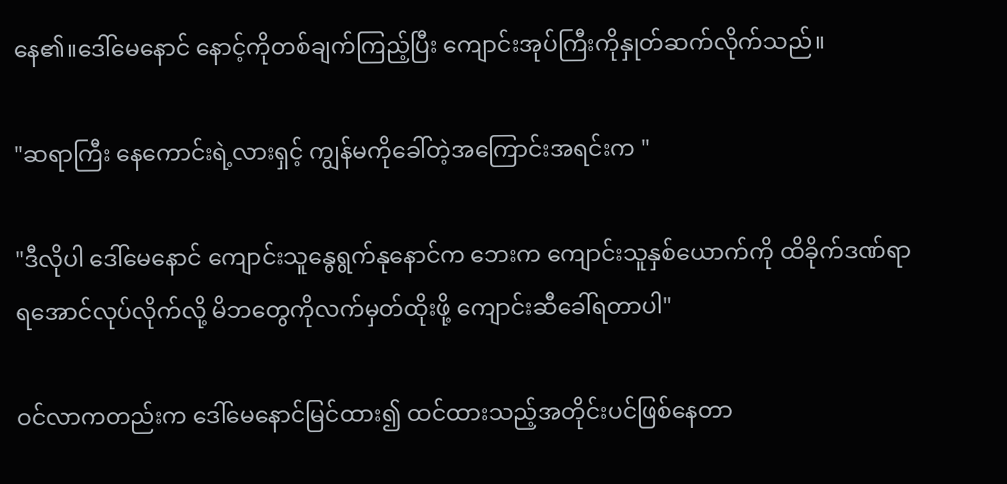နေ၏။ဒေါ်မေနောင် နောင့်ကိုတစ်ချက်ကြည့်ပြီး ကျောင်းအုပ်ကြီးကိုနှုတ်ဆက်လိုက်သည်။

"ဆရာကြီး နေကောင်းရဲ့လားရှင့် ကျွန်မကိုခေါ်တဲ့အကြောင်းအရင်းက "

"ဒီလိုပါ ဒေါ်မေနောင် ကျောင်းသူနွေရွက်နုနောင်က ဘေးက ကျောင်းသူနှစ်ယောက်ကို ထိခိုက်ဒဏ်ရာ ရအောင်လုပ်လိုက်လို့ မိဘတွေကိုလက်မှတ်ထိုးဖို့ ကျောင်းဆီခေါ်ရတာပါ"

ဝင်လာကတည်းက ဒေါ်မေနောင်မြင်ထား၍ ထင်ထားသည့်အတိုင်းပင်ဖြစ်နေတာ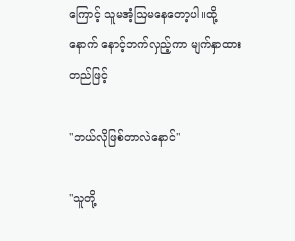ကြောင့် သူမအံ့ဩမနေတော့ပါ။ထို့နောက် နောင့်ဘက်လှည့်ကာ မျက်နှာထားတည်ဖြင့်

"ဘယ်လိုဖြစ်တာလဲနောင်"

"သူတို့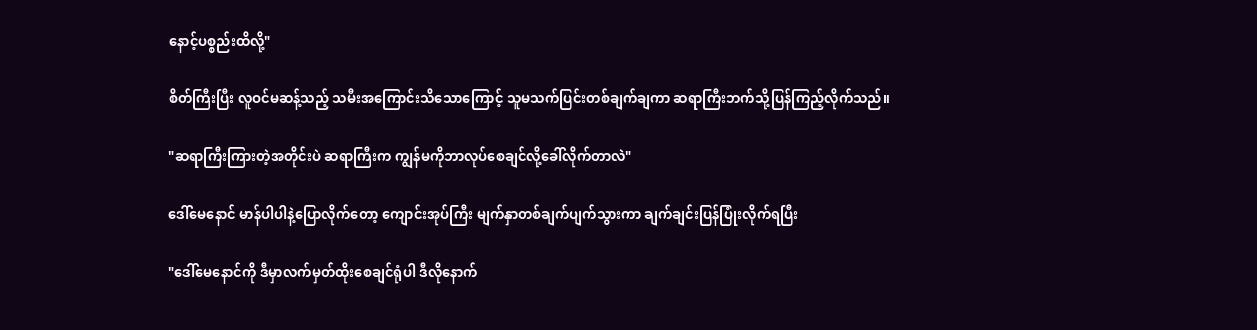နောင့်ပစ္စည်းထိလို့"

စိတ်ကြီးပြီး လူဝင်မဆန့်သည့် သမီးအကြောင်းသိသောကြောင့် သူမသက်ပြင်းတစ်ချက်ချကာ ဆရာကြီးဘက်သို့ပြန်ကြည့်လိုက်သည်။

"ဆရာကြီးကြားတဲ့အတိုင်းပဲ ဆရာကြီးက ကျွန်မကိုဘာလုပ်စေချင်လို့ခေါ်လိုက်တာလဲ"

ဒေါ်မေနောင် မာန်ပါပါနဲ့ပြောလိုက်တော့ ကျောင်းအုပ်ကြီး မျက်နှာတစ်ချက်ပျက်သွားကာ ချက်ချင်းပြန်ပြုံးလိုက်ရပြီး

"ဒေါ်မေနောင်ကို ဒီမှာလက်မှတ်ထိုးစေချင်ရုံပါ ဒီလိုနောက်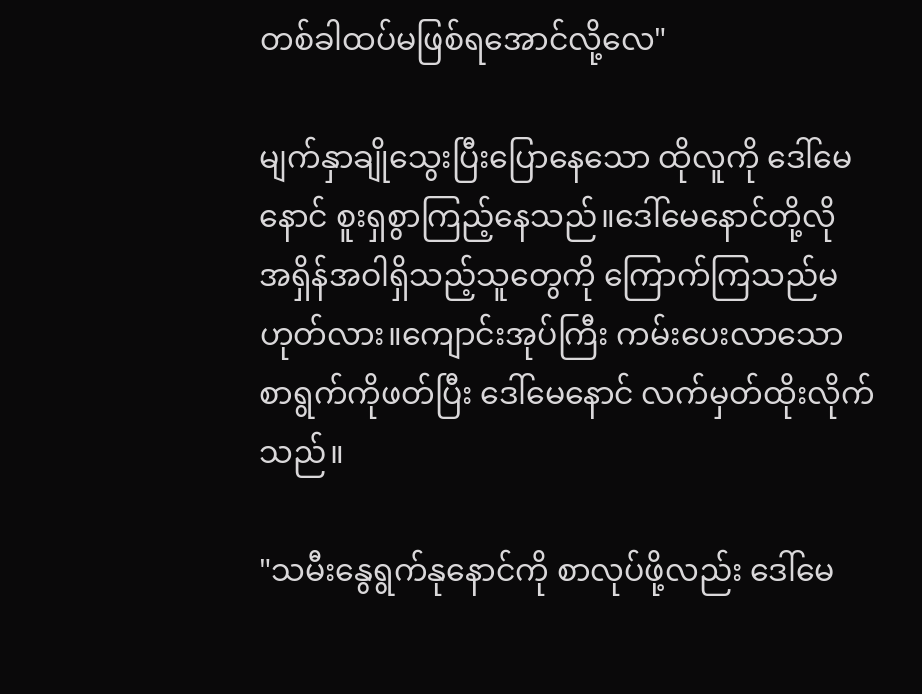တစ်ခါထပ်မဖြစ်ရအောင်လို့လေ"

မျက်နှာချိုသွေးပြီးပြောနေသော ထိုလူကို ဒေါ်မေနောင် စူးရှစွာကြည့်နေသည်။ဒေါ်မေနောင်တို့လို အရှိန်အဝါရှိသည့်သူတွေကို ကြောက်ကြသည်မဟုတ်လား။ကျောင်းအုပ်ကြီး ကမ်းပေးလာသော စာရွက်ကိုဖတ်ပြီး ဒေါ်မေနောင် လက်မှတ်ထိုးလိုက်သည်။

"သမီးနွေရွက်နုနောင်ကို စာလုပ်ဖို့လည်း ဒေါ်မေ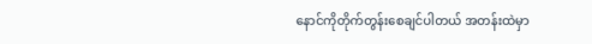နောင်ကိုတိုက်တွန်းစေချင်ပါတယ် အတန်းထဲမှာ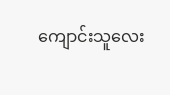ကျောင်းသူလေး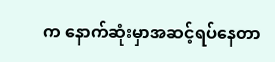က နောက်ဆုံးမှာအဆင့်ရပ်နေတာ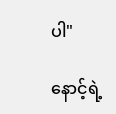ပါ"

နောင့်ရဲ့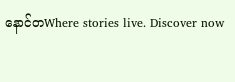နောင်တWhere stories live. Discover now